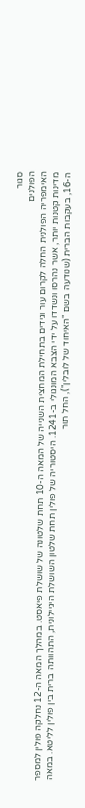סגור
הפולנים
האימפריה הפולנית החלה לקרום עור וגידים בתחילת המחצית השנייה של המאה ה-10 תחת שלטונה של שושלת פיאסט. במהלך המאה ה-12 נחלקה פולין למספר מדינות קטנות יותר, אשר נהרסו ונשדדו על ידי הצבא המונגולי ב-1241. היסטוריה של פולין תחת שלטון השושלת היגיילונית, התהוותה ברית בין פולין לליטא. במאה ה-16, בעקבות הברית (שנודעה בשם "האיחוד של לובלין"), החל תור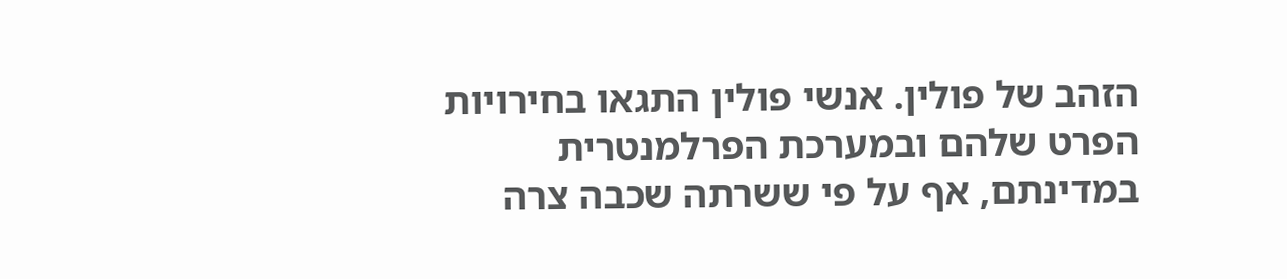הזהב של פולין. אנשי פולין התגאו בחירויות הפרט שלהם ובמערכת הפרלמנטרית במדינתם, אף על פי ששרתה שכבה צרה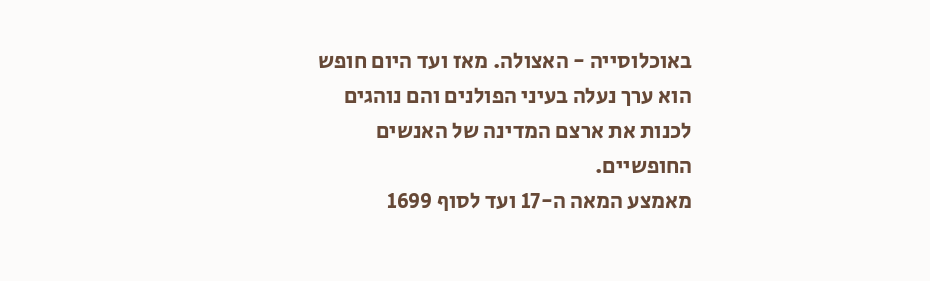באוכלוסייה - האצולה. מאז ועד היום חופש הוא ערך נעלה בעיני הפולנים והם נוהגים לכנות את ארצם המדינה של האנשים החופשיים.
מאמצע המאה ה-17 ועד לסוף 1699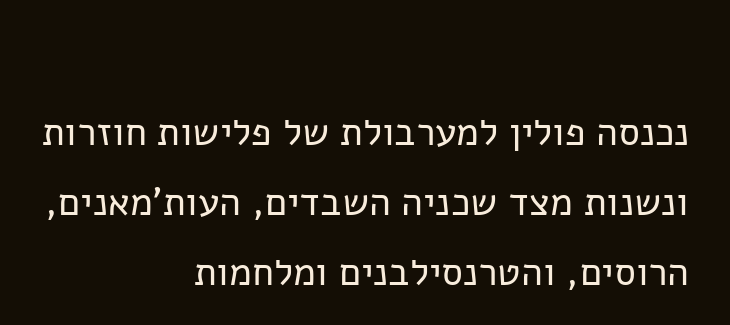נכנסה פולין למערבולת של פלישות חוזרות ונשנות מצד שכניה השבדים, העות'מאנים, הרוסים, והטרנסילבנים ומלחמות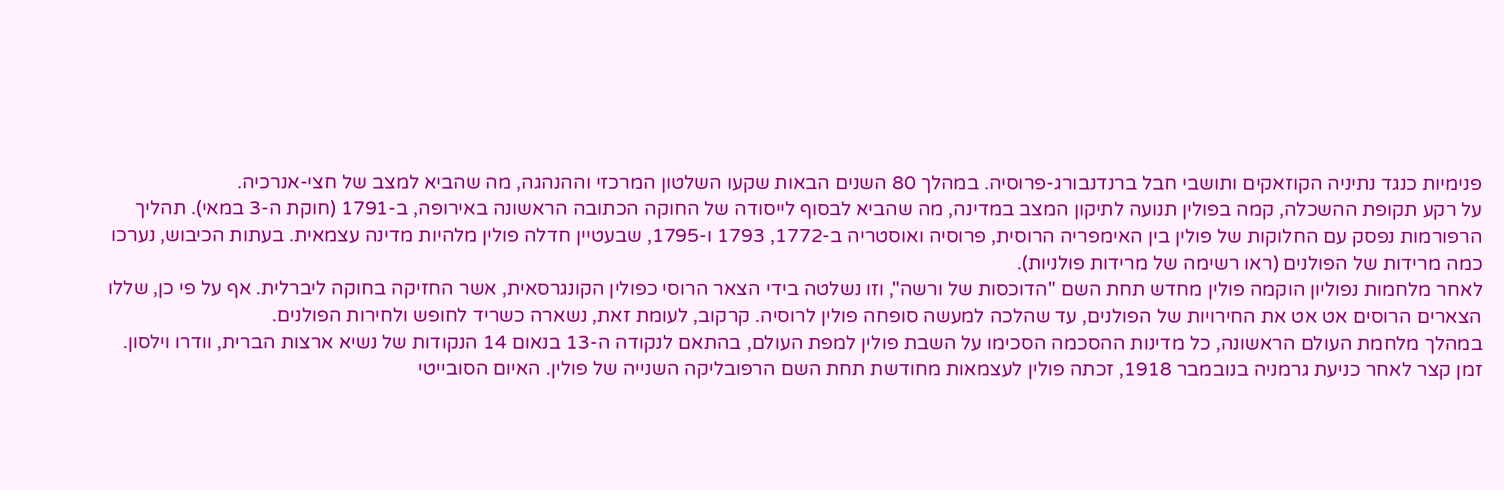פנימיות כנגד נתיניה הקוזאקים ותושבי חבל ברנדנבורג-פרוסיה. במהלך 80 השנים הבאות שקעו השלטון המרכזי וההנהגה, מה שהביא למצב של חצי-אנרכיה.
על רקע תקופת ההשכלה, קמה בפולין תנועה לתיקון המצב במדינה, מה שהביא לבסוף לייסודה של החוקה הכתובה הראשונה באירופה, ב-1791 (חוקת ה-3 במאי). תהליך הרפורמות נפסק עם החלוקות של פולין בין האימפריה הרוסית, פרוסיה ואוסטריה ב-1772, 1793 ו-1795, שבעטיין חדלה פולין מלהיות מדינה עצמאית. בעתות הכיבוש, נערכו כמה מרידות של הפולנים (ראו רשימה של מרידות פולניות).
לאחר מלחמות נפוליון הוקמה פולין מחדש תחת השם "הדוכסות של ורשה", וזו נשלטה בידי הצאר הרוסי כפולין הקונגרסאית, אשר החזיקה בחוקה ליברלית. אף על פי כן, שללו הצארים הרוסים אט אט את החירויות של הפולנים, עד שהלכה למעשה סופחה פולין לרוסיה. קרקוב, לעומת זאת, נשארה כשריד לחופש ולחירות הפולנים.
במהלך מלחמת העולם הראשונה, כל מדינות ההסכמה הסכימו על השבת פולין למפת העולם, בהתאם לנקודה ה-13 בנאום 14 הנקודות של נשיא ארצות הברית, וודרו וילסון. זמן קצר לאחר כניעת גרמניה בנובמבר 1918, זכתה פולין לעצמאות מחודשת תחת השם הרפובליקה השנייה של פולין. האיום הסובייטי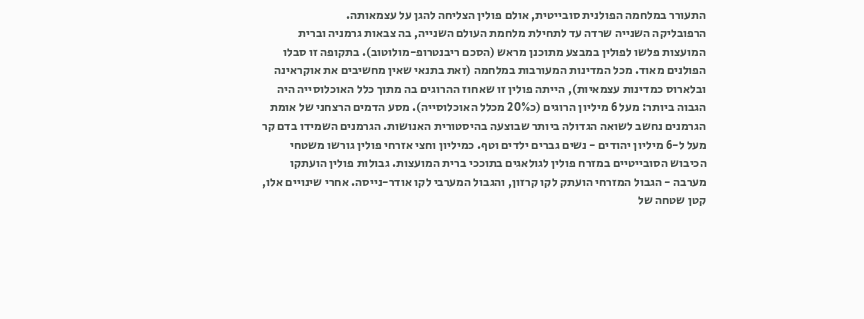התעורר במלחמה הפולנית סובייטית, אולם פולין הצליחה להגן על עצמאותה.
הרפובליקה השנייה שרדה עד לתחילת מלחמת העולם השנייה, בה צבאות גרמניה וברית המועצות פלשו לפולין במבצע מתוכנן מראש (הסכם ריבנטרופ-מולוטוב). בתקופה זו סבלו הפולנים מאוד. מכל המדינות המעורבות במלחמה (זאת בתנאי שאין מחשיבים את אוקראינה ובלארוס כמדינות עצמאיות), הייתה פולין זו שאחוז ההרוגים בה מתוך כלל האוכלוסייה היה הגבוה ביותר: מעל 6 מיליון הרוגים (כ20% מכלל האוכלוסייה). מסע הדמים הרצחני של אומת הגרמנים נחשב לשואה הגדולה ביותר שבוצעה בהיסטורית האנושות. הגרמנים השמידו בדם קר מעל ל-6 מיליון יהודים - נשים גברים ילדים וטף. כמיליון וחצי אזרחי פולין גורשו משטחי הכיבוש הסובייטיים במזרח פולין לגולאגים בתוככי ברית המועצות. גבולות פולין הועתקו מערבה - הגבול המזרחי הועתק לקו קרזון, והגבול המערבי לקו אודר-נייסה. אחרי שינויים אלו, קטן שטחה של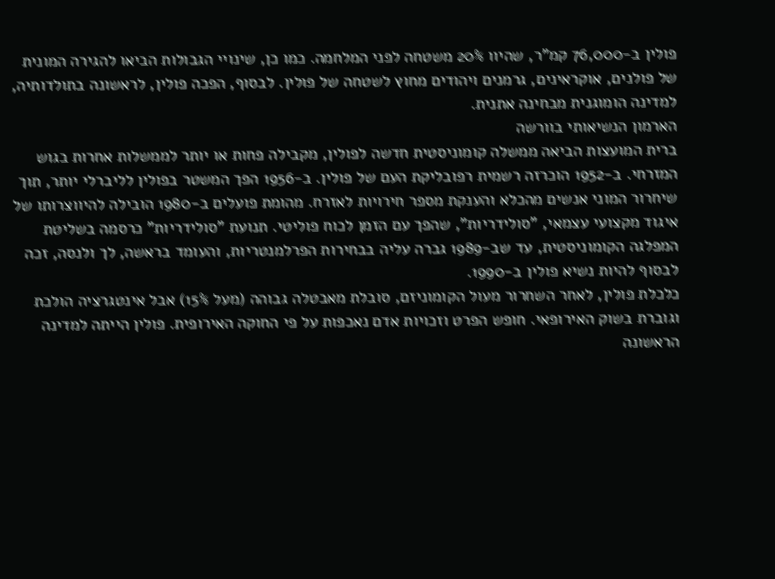פולין ב-76,000 קמ"ר, שהיוו 20% משטחה לפני המלחמה. כמו כן, שינויי הגבולות הביאו להגירה המונית של פולנים, אוקראינים, גרמנים ויהודים מחוץ לשטחה של פולין. לבסוף, הפכה פולין, לראשונה בתולדותיה, למדינה הומוגנית מבחינה אתנית.
הארמון הנשיאותי בוורשה
ברית המועצות הביאה ממשלה קומוניסטית חדשה לפולין, מקבילה פחות או יותר לממשלות אחרות בגוש המזרחי. ב-1952 הוכרזה רשמית רפובליקת העם של פולין. ב-1956 הפך המשטר בפולין לליברלי יותר, תוך שיחרור המוני אנשים מהכלא והענקת מספר חירויות לאזרח. מהומת פועלים ב-1980 הובילה להיווצרותו של איגוד מקצועי עצמאי, "סולידריות", שהפך עם הזמן לכוח פוליטי. תנועת "סולידריות" כרסמה בשליטת המפלגה הקומוניסטית, עד שב-1989 גברה עליה בבחירות הפרלמנטריות, והעומד בראשה, לך ולנסה, זכה לבסוף להיות נשיא פולין ב-1990.
כלכלת פולין, לאחר השחרור מעול הקומוניזם, סובלת מאבטלה גבוהה (מעל 15%) אבל אינטגרציה הולכת וגוברת בשוק האירופאי. חופש הפרט וזכויות אדם נאכפות על פי החוקה האירופית. פולין הייתה למדינה הראשונה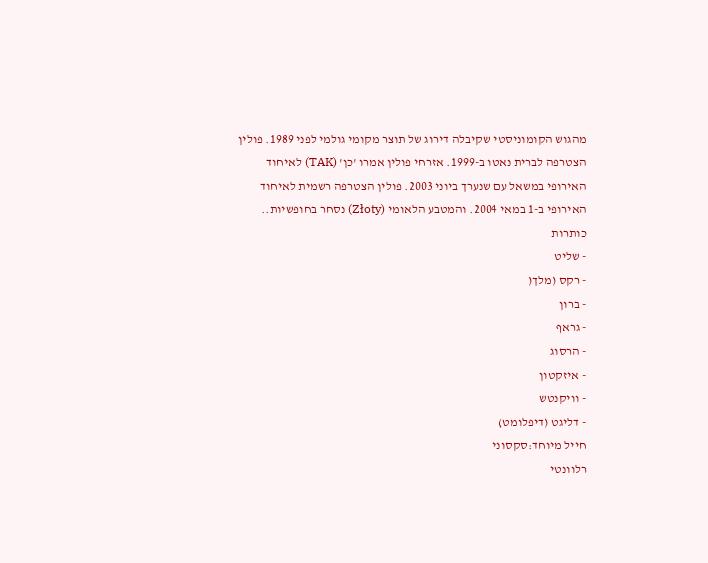מהגוש הקומוניסטי שקיבלה דירוג של תוצר מקומי גולמי לפני 1989. פולין הצטרפה לברית נאטו ב-1999. אזרחי פולין אמרו 'כן' (TAK) לאיחוד האירופי במשאל עם שנערך ביוני 2003. פולין הצטרפה רשמית לאיחוד האירופי ב-1 במאי 2004. והמטבע הלאומי (Złoty) נסחר בחופשיות..
כותרות
- שליט
- רקס (מלך(
- ברון
- גראף
- הרסוג
- איזקטון
- וויקנטש
- דליגט (דיפלומט)
חייל מיוחד:סקסוני
רלוונטי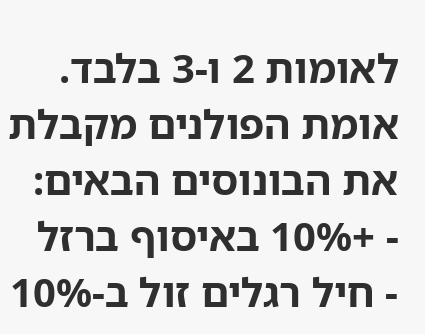לאומות 2 ו-3 בלבד. אומת הפולנים מקבלת את הבונוסים הבאים:
- +10% באיסוף ברזל
- חיל רגלים זול ב-10%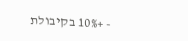- +10% בקיבולת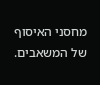מחסני האיסוף של המשאבים.